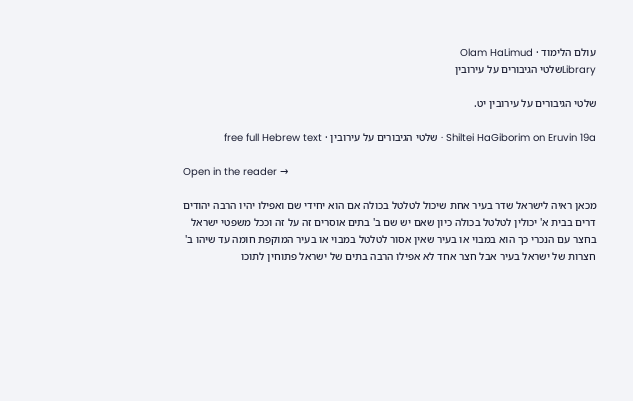עולם הלימוד · Olam HaLimud
Libraryשלטי הגיבורים על עירובין

שלטי הגיבורים על עירובין יט.

Shiltei HaGiborim on Eruvin 19a · שלטי הגיבורים על עירובין · free full Hebrew text

Open in the reader →

מכאן ראיה לישראל שדר בעיר אחת שיכול לטלטל בכולה אם הוא יחידי שם ואפילו יהיו הרבה יהודים דרים בבית א' יכולין לטלטל בכולה כיון שאם יש שם ב' בתים אוסרים זה על זה וככל משפטי ישראל בחצר עם הנכרי כך הוא במבוי או בעיר שאין אסור לטלטל במבוי או בעיר המוקפת חומה עד שיהו ב' חצרות של ישראל בעיר אבל חצר אחד לא אפילו הרבה בתים של ישראל פתוחין לתוכו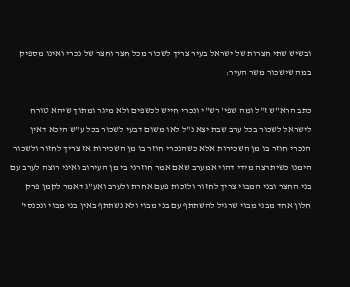ובשיש שתי חצרות של ישראל בעיר צריך לשכור מכל חצר וחצר של נכרי ואינו מספיק במה שישכור משר העיר:

כתב הרא"ש ז"ל ומה שפי' רש"י ונכרי חייש לכשפים ולא מיגר ומתוך שיהא טורח לישראל לשכור בכל ערב שבת יצא נ"ל לאו משום דבעי לשכור בכל ע"ש היכא דאין הנכרי חוזר בו מן השכירות אלא כשהנכרי חוזר בו מן השכירות אז צריך לחזור ולשכור הימנו כשיתרצה מידי דהוי אמערב שאם אמר חוזרני בי מן העירוב ואיני רוצה לערב עם בני החצר ובני המבוי צריך לחזור ולזכות פעם אחרת ולערב ואע"ג דאמר לקמן פרק חלון אחד מבני מבוי שרגיל להשתתף עם בני מבוי ולא נשתתף באין בני מבוי ונכנסי'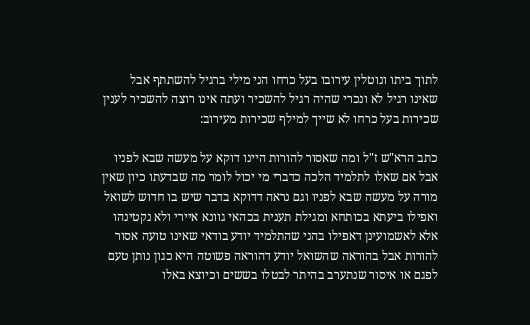לתוך ביתו ונוטלין עירובו בעל כרחו הני מילי ברגיל להשתתף אבל שאינו רגיל לא ונכרי שהיה רגיל להשכיר ועתה אינו רוצה להשכיר לענין שכירות בעל כרחו לא שייך למילף שכירות מעירוב:

כתב הרא"ש ז"ל ומה שאסור להורות היינו דוקא על מעשה שבא לפניו אבל אם שאלו לתלמיד הלכה כדברי מי יכול לומר מה שבדעתו כיון שאין מורה על מעשה שבא לפניו וגם נראה דדוקא בדבר שיש בו חדוש לשואל ואפילו ביעתא בכותחא ומגילת תענית בכהאי גוונא איירי ולא נקטינהו אלא לאשמועינן דאפילו בהני שהתלמיד יודע בודאי שאינו טועה אסור להורות אבל בהוראה שהשואל יודע דהוראה פשוטה היא כגון נותן טעם לפגם או איסור שנתערב בהיתר לבטלו בששים וכיוצא באלו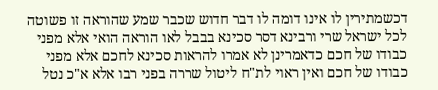דכשמתירין לו אינו דומה לו דבר חדוש שכבר שמע שהוראה זו פשוטה לכל ישראל שרי ורבינא דסר סכינא בבבל לאו הוראה הואי אלא מפני כבודו של חכם כדאמרינן לא אמרו להראות סכינא לחכם אלא מפני כבודו של חכם ואין ראוי לת"ח ליטול שררה בפני רבו אלא א"כ נטל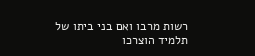רשות מרבו ואם בני ביתו של תלמיד הוצרכו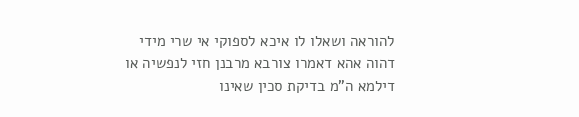להוראה ושאלו לו איכא לספוקי אי שרי מידי דהוה אהא דאמרו צורבא מרבנן חזי לנפשיה או דילמא ה"מ בדיקת סכין שאינו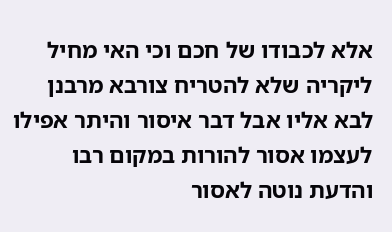אלא לכבודו של חכם וכי האי מחיל ליקריה שלא להטריח צורבא מרבנן לבא אליו אבל דבר איסור והיתר אפילו לעצמו אסור להורות במקום רבו והדעת נוטה לאסור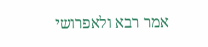אמר רבא ולאפרושי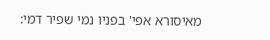מאיסורא אפי' בפניו נמי שפיר דמי: